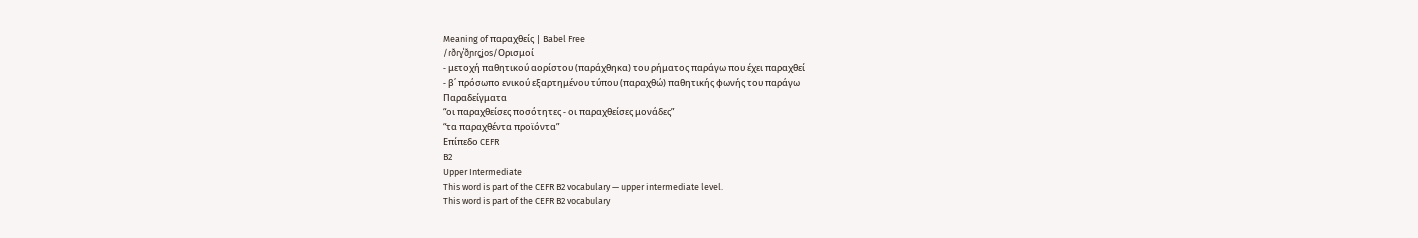Meaning of παραχθείς | Babel Free
/ɾðɾɣˈðɲɾçʝos/Ορισμοί
- μετοχή παθητικού αορίστου (παράχθηκα) του ρήματος παράγω που έχει παραχθεί
- β΄ πρόσωπο ενικού εξαρτημένου τύπου (παραχθώ) παθητικής φωνής του παράγω
Παραδείγματα
“οι παραχθείσες ποσότητες - οι παραχθείσες μονάδες”
“τα παραχθέντα προϊόντα”
Επίπεδο CEFR
B2
Upper Intermediate
This word is part of the CEFR B2 vocabulary — upper intermediate level.
This word is part of the CEFR B2 vocabulary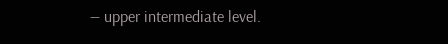— upper intermediate level.